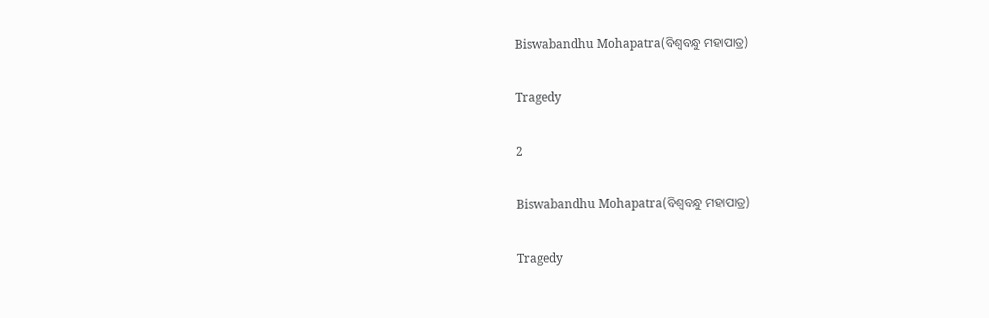Biswabandhu Mohapatra(ବିଶ୍ୱବନ୍ଧୁ ମହାପାତ୍ର)

Tragedy

2

Biswabandhu Mohapatra(ବିଶ୍ୱବନ୍ଧୁ ମହାପାତ୍ର)

Tragedy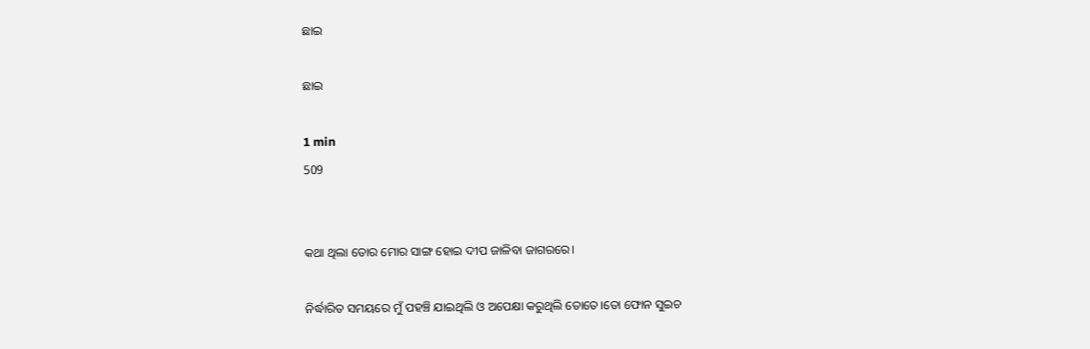ଛାଇ

ଛାଇ

1 min
509


କଥା ଥିଲା ତୋର ମୋର ସାଙ୍ଗ ହୋଇ ଦୀପ ଜାଳିବା ଜାଗରରେ।

ନିର୍ଦ୍ଧାରିତ ସମୟରେ ମୁଁ ପହଞ୍ଚି ଯାଇଥିଲି ଓ ଅପେକ୍ଷା କରୁଥିଲି ତୋତେ।ତୋ ଫୋନ ସୁଇଚ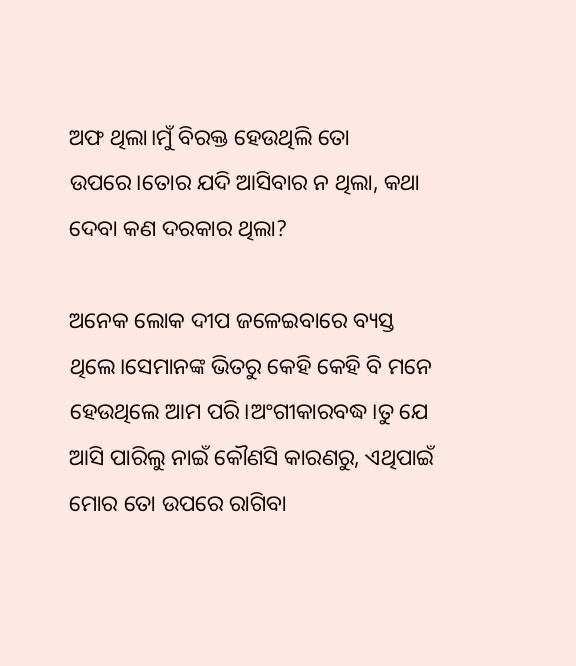ଅଫ ଥିଲା।ମୁଁ ବିରକ୍ତ ହେଉଥିଲି ତୋ ଉପରେ।ତୋର ଯଦି ଆସିବାର ନ ଥିଲା, କଥା ଦେବା କଣ ଦରକାର ଥିଲା?

ଅନେକ ଲୋକ ଦୀପ ଜଳେଇବାରେ ବ୍ୟସ୍ତ ଥିଲେ।ସେମାନଙ୍କ ଭିତରୁ କେହି କେହି ବି ମନେ ହେଉଥିଲେ ଆମ ପରି।ଅଂଗୀକାରବଦ୍ଧ।ତୁ ଯେ ଆସି ପାରିଲୁ ନାଇଁ କୌଣସି କାରଣରୁ, ଏଥିପାଇଁ ମୋର ତୋ ଉପରେ ରାଗିବା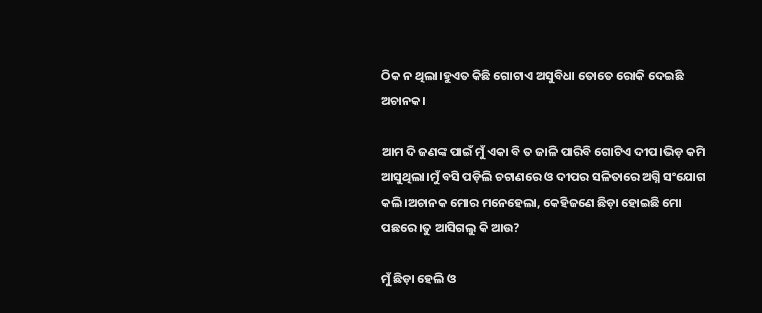ଠିକ ନ ଥିଲା।ହୁଏତ କିଛି ଗୋଟାଏ ଅସୁବିଧା ତୋତେ ରୋକି ଦେଇଛି ଅଚାନକ।

ଆମ ଦି ଜଣଙ୍କ ପାଇଁ ମୁଁ ଏକା ବି ତ ଜାଳି ପାରିବି ଗୋଟିଏ ଦୀପ।ଭିଡ଼ କମି ଆସୁଥିଲା।ମୁଁ ବସି ପଡ଼ିଲି ଚଟାଣରେ ଓ ଦୀପର ସଳିତାରେ ଅଗ୍ନି ସଂଯୋଗ କଲି।ଅଚାନକ ମୋର ମନେହେଲା, କେହିଜଣେ ଛିଡ଼ା ହୋଇଛି ମୋ ପଛରେ।ତୁ ଆସିଗଲୁ କି ଆଉ?

ମୁଁ ଛିଡ଼ା ହେଲି ଓ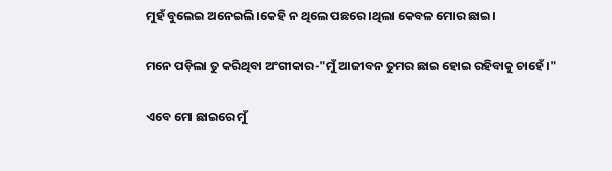ମୁହଁ ବୁଲେଇ ଅନେଇଲି।କେହି ନ ଥିଲେ ପଛରେ।ଥିଲା କେବଳ ମୋର ଛାଇ।

ମନେ ପଡ଼ିଲା ତୁ କରିଥିବା ଅଂଗୀକାର-"ମୁଁ ଆଜୀବନ ତୁମର ଛାଇ ହୋଇ ରହିବାକୁ ଚାହେଁ।"

ଏବେ ମୋ ଛାଇରେ ମୁଁ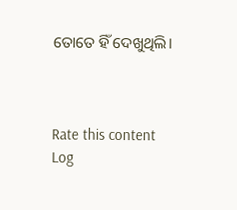ତୋତେ ହିଁ ଦେଖୁଥିଲି।



Rate this content
Log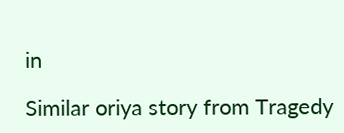in

Similar oriya story from Tragedy